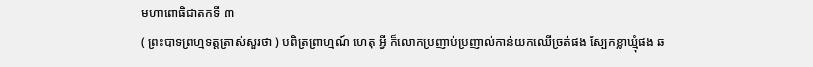មហាពោធិជាតកទី ៣
( ព្រះបាទព្រហ្មទត្តត្រាស់សួរថា ) បពិត្រព្រាហ្មណ៍ ហេតុ អ្វី ក៏លោកប្រញាប់ប្រញាល់កាន់យកឈើច្រត់ផង ស្បែកខ្លាឃ្មុំផង ឆ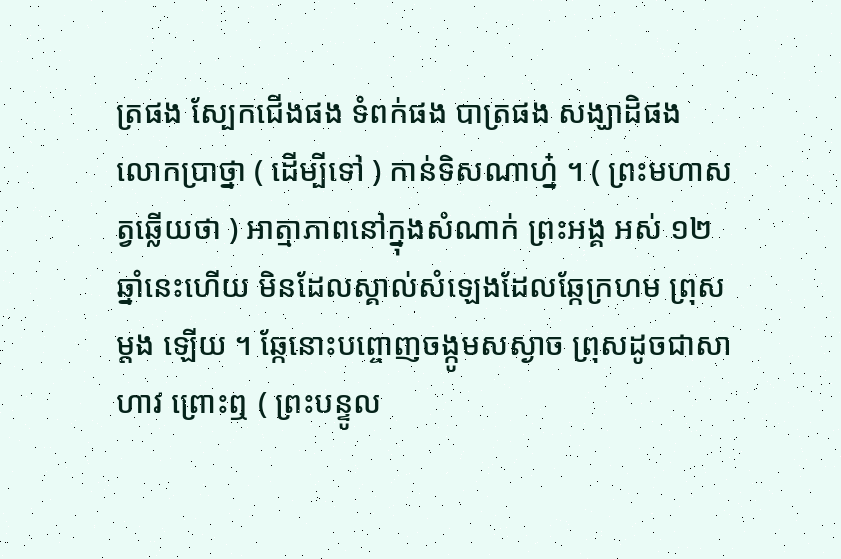ត្រផង ស្បែកជើងផង ទំពក់ផង បាត្រផង សង្ឃាដិផង លោកប្រាថ្នា ( ដើម្បីទៅ ) កាន់ទិសណាហ្ន៎ ។ ( ព្រះមហាសត្វឆ្លើយថា ) អាត្មាភាពនៅក្នុងសំណាក់ ព្រះអង្គ អស់ ១២ ឆ្នាំនេះហើយ មិនដែលស្គាល់សំឡេងដែលឆ្កែក្រហម ព្រុសម្តង ឡើយ ។ ឆ្កែនោះបព្ចោញចង្កូមសស្ងាច ព្រុសដូចជាសាហាវ ព្រោះឮ ( ព្រះបន្ទូល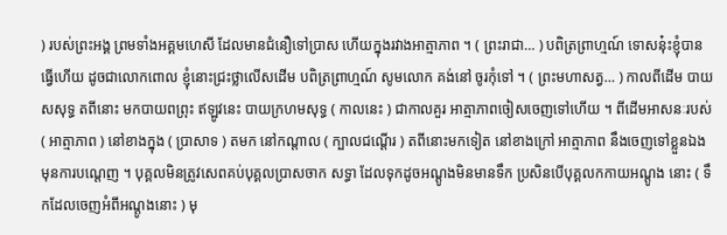) របស់ព្រះអង្គ ព្រមទាំងអគ្គមហេសី ដែលមានជំនឿទៅប្រាស ហើយក្នុងរវាងអាត្មាភាព ។ ( ព្រះរាជា… ) បពិត្រព្រាហ្មណ៍ ទោសនុ៎ះខ្ញុំបានធ្វើហើយ ដូចជាលោកពោល ខ្ញុំនោះជ្រះថ្លាលើសដើម បពិត្រព្រាហ្មណ៍ សូមលោក គង់នៅ ចូរកុំទៅ ។ ( ព្រះមហាសត្វ… ) កាលពីដើម បាយសសុទ្ធ តពីនោះ មកបាយពព្រុះ ឥឡូវនេះ បាយក្រហមសុទ្ធ ( កាលនេះ ) ជាកាលគួរ អាត្មាភាពចៀសចេញទៅហើយ ។ ពីដើមអាសនៈរបស់ ( អាត្មាភាព ) នៅខាងក្នុង ( ប្រាសាទ ) តមក នៅកណ្តាល ( ក្បាលជណ្តើរ ) តពីនោះមកទៀត នៅខាងក្រៅ អាត្មាភាព នឹងចេញទៅខ្លួនឯង មុនការបណ្តេញ ។ បុគ្គលមិនត្រូវសេពគប់បុគ្គលប្រាសចាក សទ្ធា ដែលទុកដូចអណ្តូងមិនមានទឹក ប្រសិនបើបុគ្គលកកាយអណ្តូង នោះ ( ទឹកដែលចេញអំពីអណ្តូងនោះ ) មុ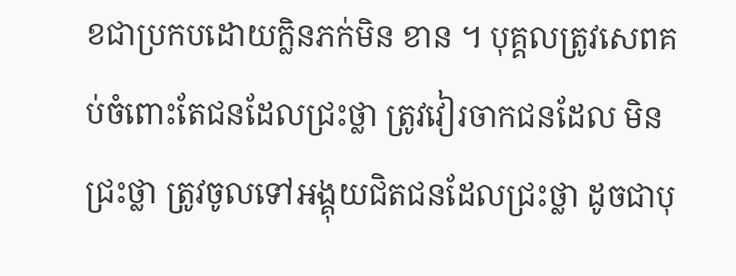ខជាប្រកបដោយក្លិនភក់មិន ខាន ។ បុគ្គលត្រូវសេពគប់ចំពោះតែជនដែលជ្រះថ្លា ត្រូវវៀរចាកជនដែល មិនជ្រះថ្លា ត្រូវចូលទៅអង្គុយជិតជនដែលជ្រះថ្លា ដូចជាបុ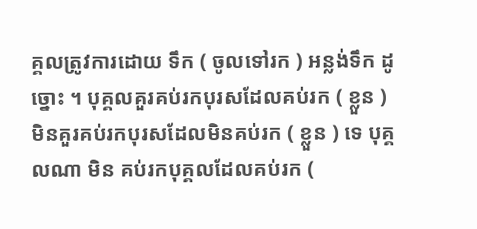គ្គលត្រូវការដោយ ទឹក ( ចូលទៅរក ) អន្លង់ទឹក ដូច្នោះ ។ បុគ្គលគួរគប់រកបុរសដែលគប់រក ( ខ្លួន ) មិនគួរគប់រកបុរសដែលមិនគប់រក ( ខ្លួន ) ទេ បុគ្គលណា មិន គប់រកបុគ្គលដែលគប់រក (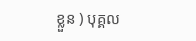ខ្លួន ) បុគ្គល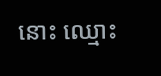នោះ ឈ្មោះ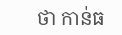ថា កាន់ធ